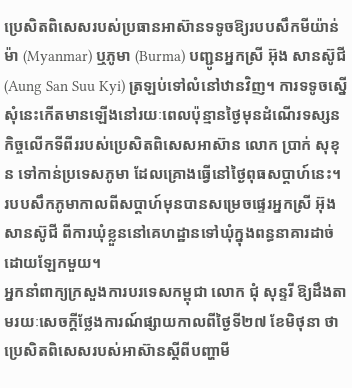ប្រេសិតពិសេសរបស់ប្រធានអាស៊ានទទូចឱ្យរបបសឹកមីយ៉ាន់ម៉ា (Myanmar) ឬភូមា (Burma) បញ្ជូនអ្នកស្រី អ៊ុង សានស៊ូជី (Aung San Suu Kyi) ត្រឡប់ទៅលំនៅឋានវិញ។ ការទទូចស្នើសុំនេះកើតមានឡើងនៅរយៈពេលប៉ុន្មានថ្ងៃមុនដំណើរទស្សនកិច្ចលើកទីពីររបស់ប្រេសិតពិសេសអាស៊ាន លោក ប្រាក់ សុខុន ទៅកាន់ប្រទេសភូមា ដែលគ្រោងធ្វើនៅថ្ងៃពុធសប្តាហ៍នេះ។ របបសឹកភូមាកាលពីសប្តាហ៍មុនបានសម្រេចផ្ទេរអ្នកស្រី អ៊ុង សានស៊ូជី ពីការឃុំខ្លួននៅគេហដ្ឋានទៅឃុំក្នុងពន្ធនាគារដាច់ដោយឡែកមួយ។
អ្នកនាំពាក្យក្រសួងការបរទេសកម្ពុជា លោក ជុំ សុន្ទរី ឱ្យដឹងតាមរយៈសេចក្តីថ្លែងការណ៍ផ្សាយកាលពីថ្ងៃទី២៧ ខែមិថុនា ថា ប្រេសិតពិសេសរបស់អាស៊ានស្ដីពីបញ្ហាមី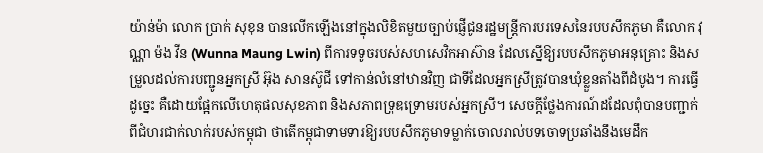យ៉ាន់ម៉ា លោក ប្រាក់ សុខុន បានលើកឡើងនៅក្នុងលិខិតមួយច្បាប់ផ្ញើជូនរដ្ឋមន្ត្រីការបរទេសនៃរបបសឹកភូមា គឺលោក វុណ្ណា ម៉ង វីន (Wunna Maung Lwin) ពីការទទូចរបស់សហសេវិកអាស៊ាន ដែលស្នើឱ្យរបបសឹកភូមាអនុគ្រោះ និងសម្រួលដល់ការបញ្ជូនអ្នកស្រី អ៊ុង សានស៊ូជី ទៅកាន់លំនៅឋានវិញ ជាទីដែលអ្នកស្រីត្រូវបានឃុំខ្លួនតាំងពីដំបូង។ ការធ្វើដូច្នេះ គឺដោយផ្អែកលើហេតុផលសុខភាព និងសភាពទ្រុឌទ្រោមរបស់អ្នកស្រី។ សេចក្តីថ្លែងការណ៍ដដែលពុំបានបញ្ជាក់ពីជំហរជាក់លាក់របស់កម្ពុជា ថាតើកម្ពុជាទាមទារឱ្យរបបសឹកភូមាទម្លាក់ចោលរាល់បទចោទប្រឆាំងនឹងមេដឹក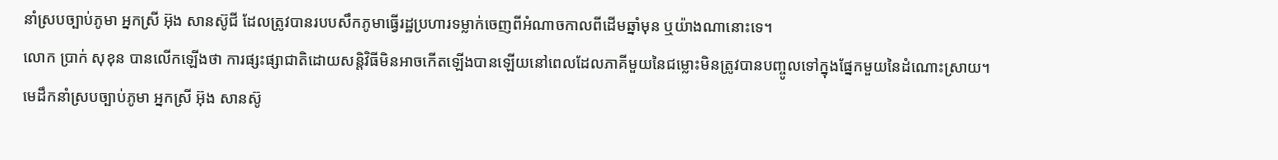នាំស្របច្បាប់ភូមា អ្នកស្រី អ៊ុង សានស៊ូជី ដែលត្រូវបានរបបសឹកភូមាធ្វើរដ្ឋប្រហារទម្លាក់ចេញពីអំណាចកាលពីដើមឆ្នាំមុន ឬយ៉ាងណានោះទេ។
លោក ប្រាក់ សុខុន បានលើកឡើងថា ការផ្សះផ្សាជាតិដោយសន្តិវិធីមិនអាចកើតឡើងបានឡើយនៅពេលដែលភាគីមួយនៃជម្លោះមិនត្រូវបានបញ្ចូលទៅក្នុងផ្នែកមួយនៃដំណោះស្រាយ។
មេដឹកនាំស្របច្បាប់ភូមា អ្នកស្រី អ៊ុង សានស៊ូ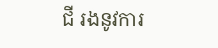ជី រងនូវការ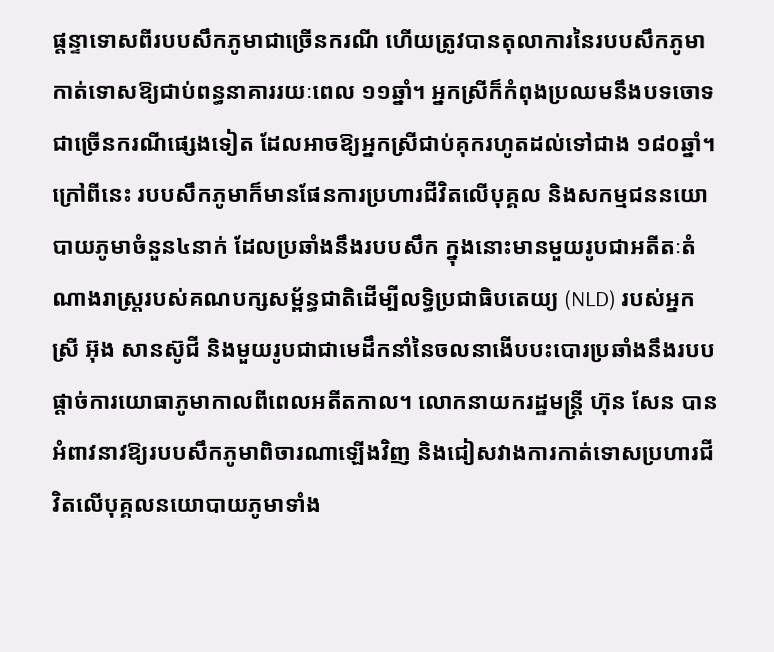ផ្តន្ទាទោសពីរបបសឹកភូមាជាច្រើនករណី ហើយត្រូវបានតុលាការនៃរបបសឹកភូមាកាត់ទោសឱ្យជាប់ពន្ធនាគាររយៈពេល ១១ឆ្នាំ។ អ្នកស្រីក៏កំពុងប្រឈមនឹងបទចោទជាច្រើនករណីផ្សេងទៀត ដែលអាចឱ្យអ្នកស្រីជាប់គុករហូតដល់ទៅជាង ១៨០ឆ្នាំ។ ក្រៅពីនេះ របបសឹកភូមាក៏មានផែនការប្រហារជីវិតលើបុគ្គល និងសកម្មជននយោបាយភូមាចំនួន៤នាក់ ដែលប្រឆាំងនឹងរបបសឹក ក្នុងនោះមានមួយរូបជាអតីតៈតំណាងរាស្ត្ររបស់គណបក្សសម្ព័ន្ធជាតិដើម្បីលទ្ធិប្រជាធិបតេយ្យ (NLD) របស់អ្នកស្រី អ៊ុង សានស៊ូជី និងមួយរូបជាជាមេដឹកនាំនៃចលនាងើបបះបោរប្រឆាំងនឹងរបបផ្ដាច់ការយោធាភូមាកាលពីពេលអតីតកាល។ លោកនាយករដ្ឋមន្ត្រី ហ៊ុន សែន បានអំពាវនាវឱ្យរបបសឹកភូមាពិចារណាឡើងវិញ និងជៀសវាងការកាត់ទោសប្រហារជីវិតលើបុគ្គលនយោបាយភូមាទាំង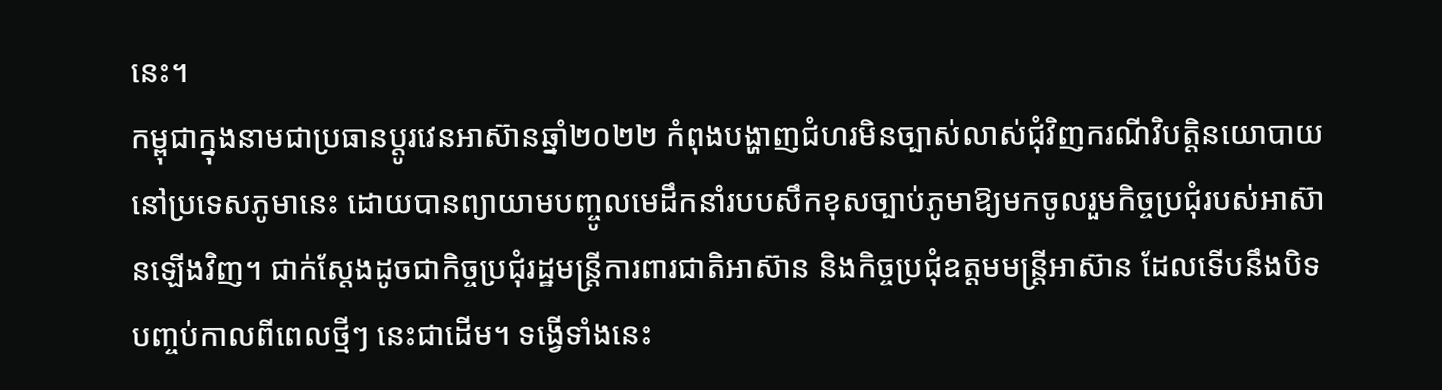នេះ។
កម្ពុជាក្នុងនាមជាប្រធានប្តូរវេនអាស៊ានឆ្នាំ២០២២ កំពុងបង្ហាញជំហរមិនច្បាស់លាស់ជុំវិញករណីវិបត្តិនយោបាយនៅប្រទេសភូមានេះ ដោយបានព្យាយាមបញ្ចូលមេដឹកនាំរបបសឹកខុសច្បាប់ភូមាឱ្យមកចូលរួមកិច្ចប្រជុំរបស់អាស៊ានឡើងវិញ។ ជាក់ស្តែងដូចជាកិច្ចប្រជុំរដ្ឋមន្ត្រីការពារជាតិអាស៊ាន និងកិច្ចប្រជុំឧត្តមមន្ត្រីអាស៊ាន ដែលទើបនឹងបិទបញ្ចប់កាលពីពេលថ្មីៗ នេះជាដើម។ ទង្វើទាំងនេះ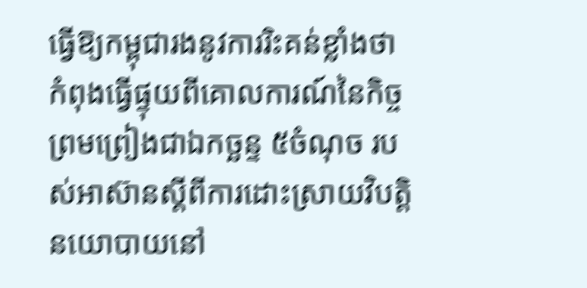ធ្វើឱ្យកម្ពុជារងនូវការរិះគន់ខ្លាំងថា កំពុងធ្វើផ្ទុយពីគោលការណ៍នៃកិច្ចព្រមព្រៀងជាឯកច្ឆន្ទ ៥ចំណុច របស់អាស៊ានស្ដីពីការដោះស្រាយវិបត្តិនយោបាយនៅ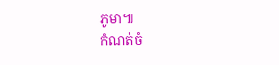ភូមា៕
កំណត់ចំ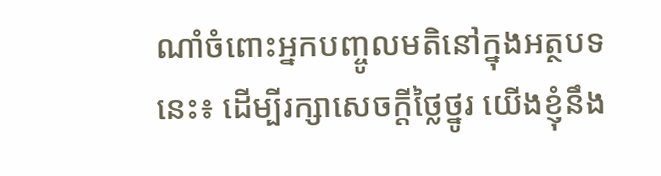ណាំចំពោះអ្នកបញ្ចូលមតិនៅក្នុងអត្ថបទនេះ៖ ដើម្បីរក្សាសេចក្ដីថ្លៃថ្នូរ យើងខ្ញុំនឹង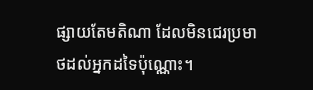ផ្សាយតែមតិណា ដែលមិនជេរប្រមាថដល់អ្នកដទៃប៉ុណ្ណោះ។